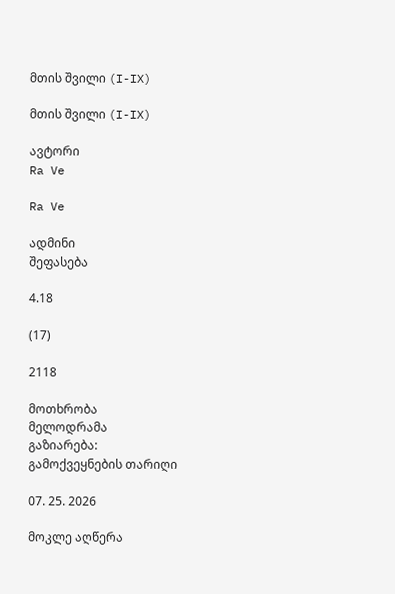მთის შვილი (I-IX)

მთის შვილი (I-IX)

ავტორი
Ra Ve

Ra Ve

ადმინი
შეფასება

4.18

(17)

2118

მოთხრობა
მელოდრამა
გაზიარება:
გამოქვეყნების თარიღი

07. 25. 2026

მოკლე აღწერა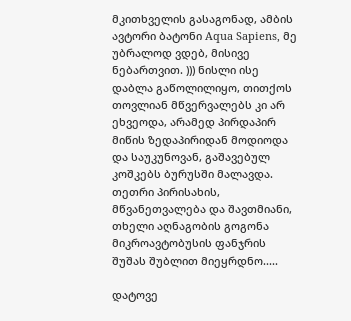მკითხველის გასაგონად, ამბის ავტორი ბატონი Aqua Sapiens, მე უბრალოდ ვდებ, მისივე ნებართვით. ))) ნისლი ისე დაბლა გაწოლილიყო, თითქოს თოვლიან მწვერვალებს კი არ ეხვეოდა, არამედ პირდაპირ მიწის ზედაპირიდან მოდიოდა და საუკუნოვან, გაშავებულ კოშკებს ბურუსში მალავდა. თეთრი პირისახის, მწვანეთვალება და შავთმიანი, თხელი აღნაგობის გოგონა მიკროავტობუსის ფანჯრის შუშას შუბლით მიეყრდნო.....

დატოვე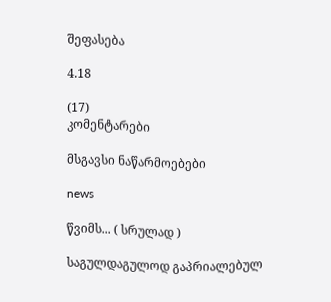შეფასება

4.18

(17)
კომენტარები

მსგავსი ნაწარმოებები

news

წვიმს... ( სრულად )

საგულდაგულოდ გაპრიალებულ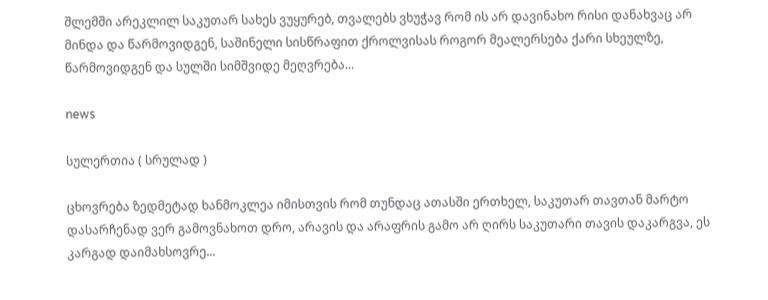შლემში არეკლილ საკუთარ სახეს ვუყურებ, თვალებს ვხუჭავ რომ ის არ დავინახო რისი დანახვაც არ მინდა და წარმოვიდგენ, საშინელი სისწრაფით ქროლვისას როგორ მეალერსება ქარი სხეულზე, წარმოვიდგენ და სულში სიმშვიდე მეღვრება...

news

სულერთია ( სრულად )

ცხოვრება ზედმეტად ხანმოკლეა იმისთვის რომ თუნდაც ათასში ერთხელ, საკუთარ თავთან მარტო დასარჩენად ვერ გამოვნახოთ დრო, არავის და არაფრის გამო არ ღირს საკუთარი თავის დაკარგვა, ეს კარგად დაიმახსოვრე...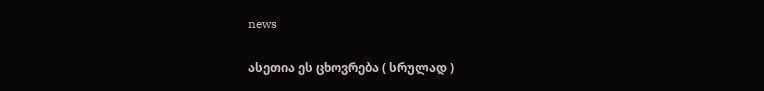news

ასეთია ეს ცხოვრება ( სრულად )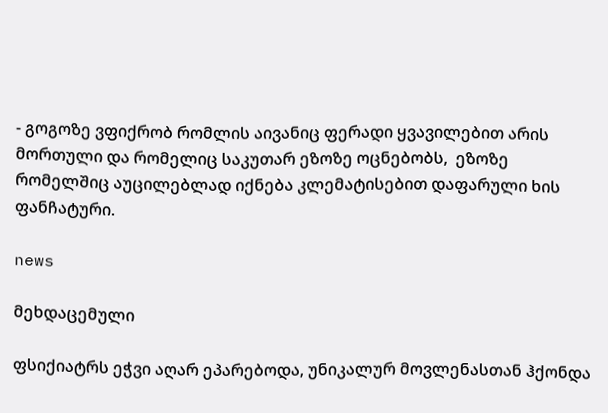- გოგოზე ვფიქრობ რომლის აივანიც ფერადი ყვავილებით არის მორთული და რომელიც საკუთარ ეზოზე ოცნებობს,  ეზოზე რომელშიც აუცილებლად იქნება კლემატისებით დაფარული ხის ფანჩატური.

news

მეხდაცემული

ფსიქიატრს ეჭვი აღარ ეპარებოდა, უნიკალურ მოვლენასთან ჰქონდა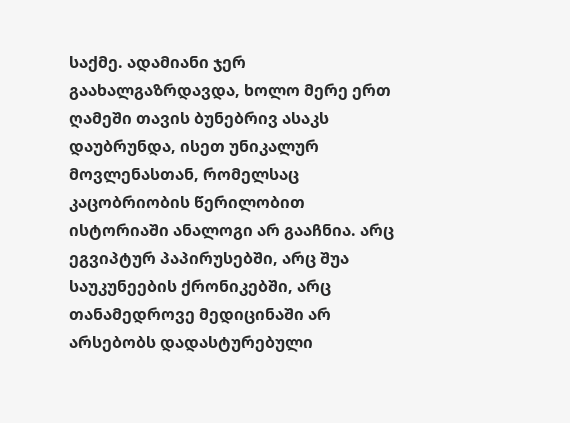საქმე. ადამიანი ჯერ გაახალგაზრდავდა, ხოლო მერე ერთ ღამეში თავის ბუნებრივ ასაკს დაუბრუნდა, ისეთ უნიკალურ მოვლენასთან, რომელსაც კაცობრიობის წერილობით ისტორიაში ანალოგი არ გააჩნია. არც ეგვიპტურ პაპირუსებში, არც შუა საუკუნეების ქრონიკებში, არც თანამედროვე მედიცინაში არ არსებობს დადასტურებული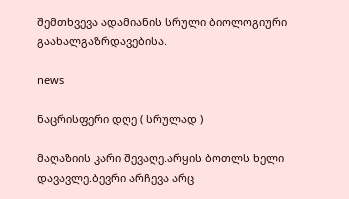შემთხვევა ადამიანის სრული ბიოლოგიური გაახალგაზრდავებისა.

news

ნაცრისფერი დღე ( სრულად )

მაღაზიის კარი შევაღე.არყის ბოთლს ხელი დავავლე.ბევრი არჩევა არც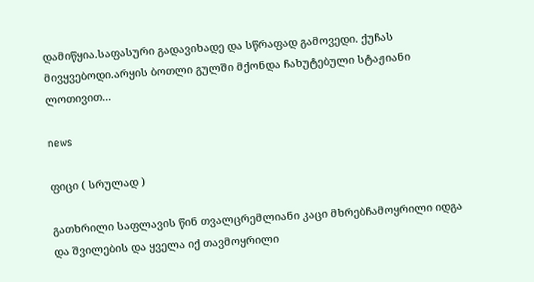დამიწყია.საფასური გადავიხადე და სწრაფად გამოვედი. ქუჩას მივყვებოდი.არყის ბოთლი გულში მქონდა ჩახუტებული სტაჟიანი ლოთივით...

news

ფიცი ( სრულად )

გათხრილი საფლავის წინ თვალცრემლიანი კაცი მხრებჩამოყრილი იდგა და შვილების და ყველა იქ თავმოყრილი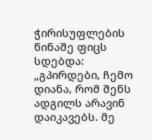ჭირისუფლების წინაშე ფიცს სდებდა: „გპირდები, ჩემო დიანა, რომ შენს ადგილს არავინ დაიკავებს. მე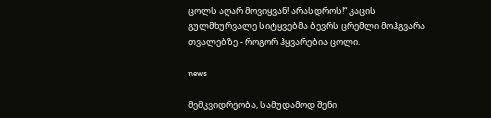ცოლს აღარ მოვიყვან! არასდროს!“ კაცის გულმხურვალე სიტყვებმა ბევრს ცრემლი მოჰგვარა თვალებზე - როგორ ჰყვარებია ცოლი.

news

მემკვიდრეობა, სამუდამოდ შენი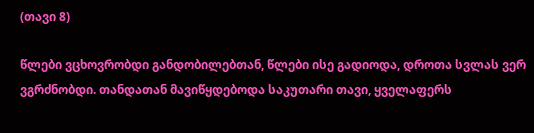(თავი 8)

წლები ვცხოვრობდი განდობილებთან, წლები ისე გადიოდა, დროთა სვლას ვერ ვგრძნობდი. თანდათან მავიწყდებოდა საკუთარი თავი, ყველაფერს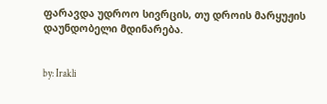ფარავდა უდროო სივრცის, თუ დროის მარყუჟის დაუნდობელი მდინარება.


by: Irakli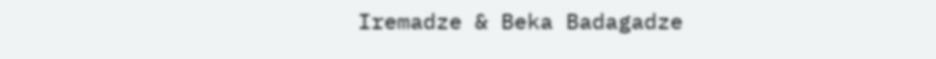Iremadze & Beka Badagadze